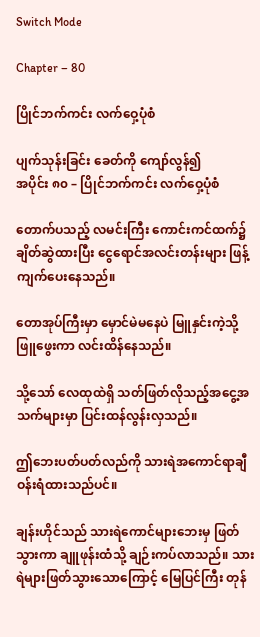Switch Mode

Chapter – 80

ပြိုင်ဘက်ကင်း လက်ဝှေ့ပုံစံ

ပျက်သုန်းခြင်း ခေတ်ကို ကျော်လွန်၍
အပိုင်း ၈၀ – ပြိုင်ဘက်ကင်း လက်ဝှေ့ပုံစံ

တောက်ပသည့် လမင်းကြီး ကောင်းကင်ထက်၌ ချိတ်ဆွဲထားပြီး ငွေရောင်အလင်းတန်းများ ဖြန့်ကျက်ပေးနေသည်။

တောအုပ်ကြီးမှာ မှောင်မဲမနေပဲ မြူနှင်းကဲ့သို့ ဖြူဖွေးကာ လင်းထိန်နေသည်။

သို့‌သော် လေထုထဲရှိ သတ်ဖြတ်လိုသည့်အငွေ့အသက်များမှာ ပြင်းထန်လွန်းလှသည်။

ဤဘေးပတ်ပတ်လည်ကို သားရဲအကောင်ရာချီ ဝန်းရံထားသည်ပင်။

ချန်းဟိုင်သည် သားရဲကောင်များဘေးမှ ဖြတ်သွားကာ ချူဖုန်းထံသို့ ချဉ်းကပ်လာသည်။ သားရဲများဖြတ်သွားသောကြောင့် မြေပြင်ကြီး တုန်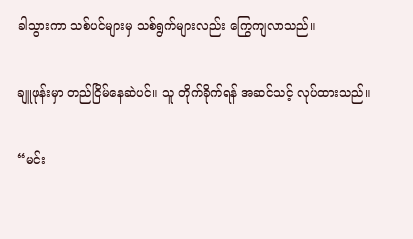ခါသွားကာ သစ်ပင်များမှ သစ်ရွက်များလည်း ကြွေကျလာသည်။

ချူဖုန်းမှာ တည်ငြိမ်နေဆဲပင်။ သူ တိုက်ခိုက်ရန် အဆင်သင့် လုပ်ထားသည်။

“မင်း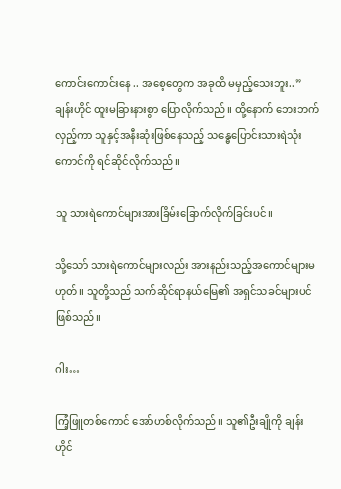ကောင်းကောင်းနေ .. အစေ့တွေက အခုထိ မမှည့်သေးဘူး..” ချန်းဟိုင် ထူးမခြားနားစွာ ပြောလိုက်သည်။ ထို့နောက် ဘေးဘက်လှည့်ကာ သူနှင့်အနီးဆုံးဖြစ်နေသည့် သန္ဓေပြောင်းသားရဲသုံးကောင်ကို ရင်ဆိုင်လိုက်သည်။

သူ သားရဲကောင်များအားခြိမ်းခြောက်လိုက်ခြင်းပင်။

သို့သော် သားရဲကောင်များလည်း အားနည်းသည့်အကောင်များမဟုတ်။ သူတို့သည် သက်ဆိုင်ရာနယ်မြေ၏ အရှင်သခင်များပင်ဖြစ်သည်။

ဂါး…

ကြံ့ဖြူတစ်ကောင် အော်ဟစ်လိုက်သည်။ သူ၏ဦးချိုကို ချန်းဟိုင်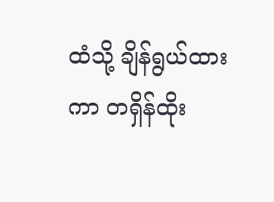ထံသို့ ချိန်ရွယ်ထားကာ တရှိန်ထိုး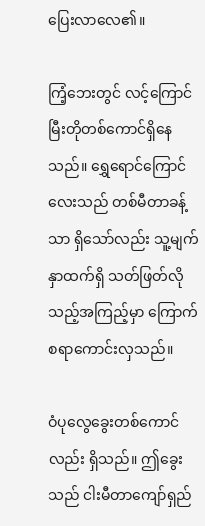ပြေးလာလေ၏။

ကြံ့ဘေးတွင် လင့်ကြောင်မြီးတိုတစ်ကောင်ရှိနေသည်။ ရွှေရောင်ကြောင်လေးသည် တစ်မီတာခန့်သာ ရှိသော်လည်း သူ့မျက်နှာထက်ရှိ သတ်ဖြတ်လိုသည့်အကြည့်မှာ ကြောက်စရာကောင်းလှသည်။

ဝံပုလွေခွေးတစ်ကောင်လည်း ရှိသည်။ ဤခွေးသည် ငါးမီတာကျော်ရှည်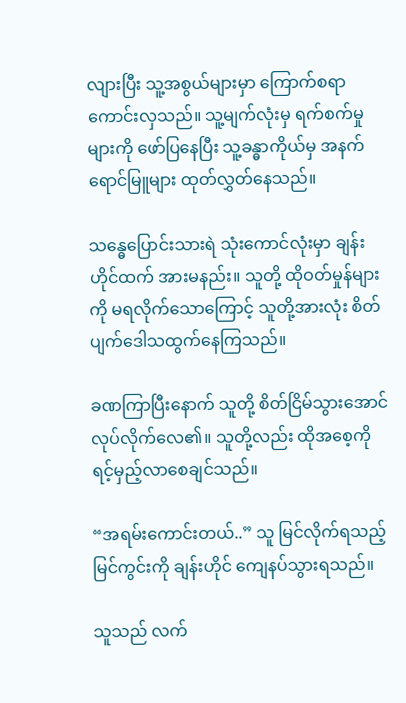လျားပြီး သူ့အစွယ်များမှာ ကြောက်စရာကောင်းလှသည်။ သူ့မျက်လုံးမှ ရက်စက်မှုများကို ဖော်ပြနေပြီး သူ့ခန္ဓာကိုယ်မှ အနက်ရောင်မြူများ ထုတ်လွှတ်နေသည်။

သန္ဓေပြောင်းသားရဲ သုံးကောင်လုံးမှာ ချန်းဟိုင်ထက် အားမနည်း။ သူတို့ ထိုဝတ်မှုန်များကို မရလိုက်သောကြောင့် သူတို့အားလုံး စိတ်ပျက်ဒေါသထွက်နေကြသည်။

ခဏကြာပြီးနောက် သူတို့ စိတ်ငြိမ်သွားအောင် လုပ်လိုက်လေ၏။ သူတို့လည်း ထိုအစေ့ကို ရင့်မှည့်လာစေချင်သည်။

“အရမ်းကောင်းတယ်..” သူ မြင်လိုက်ရသည့် မြင်ကွင်းကို ချန်းဟိုင် ကျေနပ်သွားရသည်။

သူသည် လက်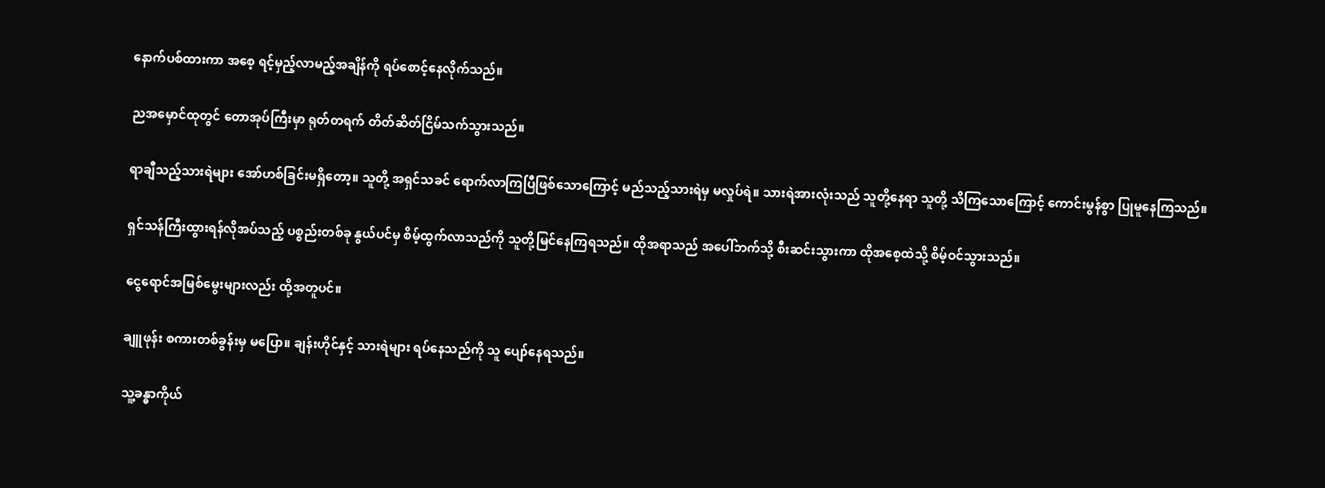နောက်ပစ်ထားကာ အစေ့ ရင့်မှည့်လာမည့်အချိန်ကို ရပ်စောင့်နေလိုက်သည်။

ညအမှောင်ထုတွင် တောအုပ်ကြီးမှာ ရုတ်တရက် တိတ်ဆိတ်ငြိမ်သက်သွားသည်။

ရာချီသည့်သားရဲများ အော်ဟစ်ခြင်းမရှိတော့။ သူတို့ အရှင်သခင် ရောက်လာကြပြီဖြစ်သောကြောင့် မည်သည့်သားရဲမှ မလှုပ်ရဲ။ သားရဲအားလုံးသည် သူတို့နေရာ သူတို့ သိကြသောကြောင့် ကောင်းမွန်စွာ ပြုမူနေကြသည်။

ရှင်သန်ကြီးထွားရန်လိုအပ်သည့် ပစ္စည်းတစ်ခု နွယ်ပင်မှ စိမ့်ထွက်လာသည်ကို သူတို့မြင်နေကြရသည်။ ထိုအရာသည် အပေါ်ဘက်သို့ စီးဆင်းသွားကာ ထိုအစေ့ထဲသို့ စိမ့်ဝင်သွားသည်။

ငွေရောင်အမြစ်မွေးများလည်း ထို့အတူပင်။

ချူဖုန်း စကားတစ်ခွန်းမှ မပြော။ ချန်းဟိုင်နှင့် သားရဲများ ရပ်နေသည်ကို သူ ပျော်နေရသည်။

သူ့ခန္ဓာကိုယ်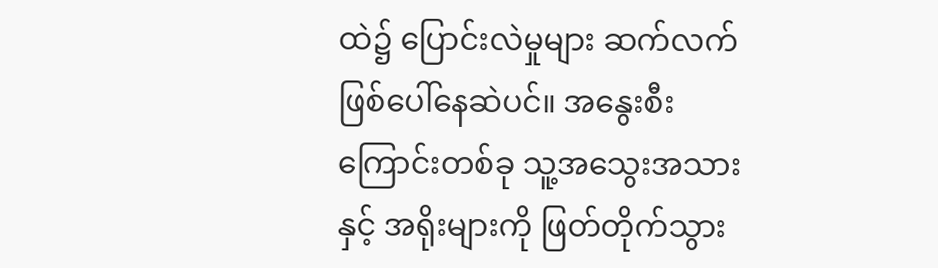ထဲ၌ ပြောင်းလဲမှုများ ဆက်လက်ဖြစ်ပေါ်နေဆဲပင်။ အနွေးစီးကြောင်းတစ်ခု သူ့အသွေးအသားနှင့် အရိုးများကို ဖြတ်တိုက်သွား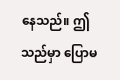နေသည်။ ဤသည်မှာ ပြောမ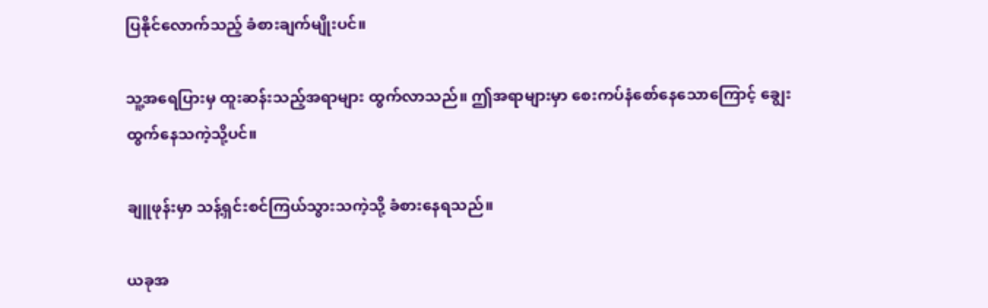ပြနိုင်လောက်သည့် ခံစားချက်မျိုးပင်။

သူ့အရေပြားမှ ထူးဆန်းသည့်အရာများ ထွက်လာသည်။ ဤအရာများမှာ စေးကပ်နံစော်နေသောကြောင့် ချွေးထွက်နေသကဲ့သို့ပင်။

ချူဖုန်းမှာ သန့်ရှင်းစင်ကြယ်သွားသကဲ့သို့ ခံစားနေရသည်။

ယခုအ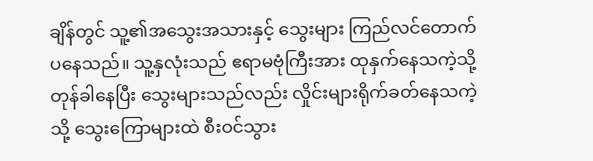ချိန်တွင် သူ့၏အသွေးအသားနှင့် သွေးများ ကြည်လင်တောက်ပနေသည်။ သူ့နှလုံးသည် ဧရာမဗုံကြီးအား ထုနှက်နေသကဲ့သို့ တုန်ခါနေပြီး သွေးများသည်လည်း လှိုင်းများရိုက်ခတ်နေသကဲ့သို့ သွေးကြောများထဲ စီးဝင်သွား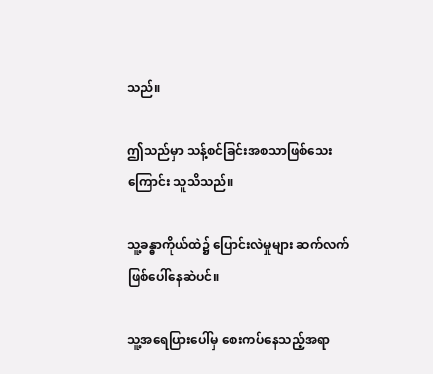သည်။

ဤသည်မှာ သန့်စင်ခြင်းအစသာဖြစ်သေးကြောင်း သူသိသည်။

သူ့ခန္ဓာကိုယ်ထဲ၌ ပြောင်းလဲမှုများ ဆက်လက်ဖြစ်ပေါ်နေဆဲပင်။

သူ့အရေပြားပေါ်မှ စေးကပ်နေသည့်အရာ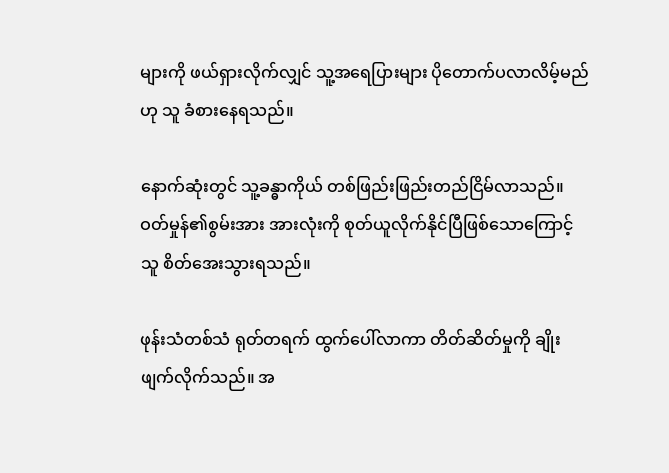များကို ဖယ်ရှားလိုက်လျှင် သူ့အရေပြားများ ပိုတောက်ပလာလိမ့်မည်ဟု သူ ခံစားနေရသည်။

နောက်ဆုံးတွင် သူ့ခန္ဓာကိုယ် တစ်ဖြည်းဖြည်းတည်ငြိမ်လာသည်။ ဝတ်မှုန်၏စွမ်းအား အားလုံးကို စုတ်ယူလိုက်နိုင်ပြီဖြစ်သောကြောင့် သူ စိတ်အေးသွားရသည်။

ဖုန်းသံတစ်သံ ရုတ်တရက် ထွက်ပေါ်လာကာ တိတ်ဆိတ်မှုကို ချိုးဖျက်လိုက်သည်။ အ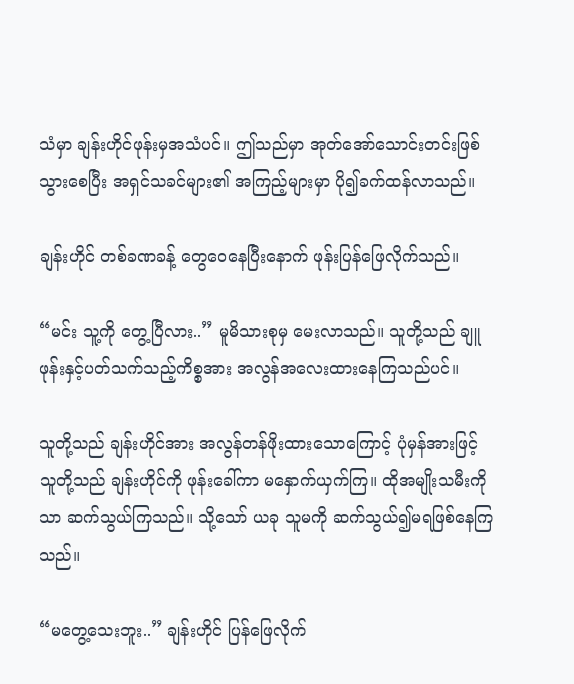သံမှာ ချန်းဟိုင်ဖုန်းမှအသံပင်။ ဤသည်မှာ အုတ်အော်သောင်းတင်းဖြစ်သွားစေပြီး အရှင်သခင်များ၏ အကြည့်များမှာ ပို၍ခက်ထန်လာသည်။

ချန်းဟိုင် တစ်ခဏခန့် တွေဝေနေပြီးနောက် ဖုန်းပြန်ဖြေလိုက်သည်။

“မင်း သူ့ကို တွေ့ပြီလား..” မူမိသားစုမှ မေးလာသည်။ သူတို့သည် ချူဖုန်းနှင့်ပတ်သက်သည့်ကိစ္စအား အလွန်အလေးထားနေကြသည်ပင်။

သူတို့သည် ချန်းဟိုင်အား အလွန်တန်ဖိုးထားသောကြောင့် ပုံမှန်အားဖြင့် သူတို့သည် ချန်းဟိုင်ကို ဖုန်းခေါ်ကာ မနှောက်ယှက်ကြ။ ထိုအမျိုးသမီးကိုသာ ဆက်သွယ်ကြသည်။ သို့သော် ယခု သူမကို ဆက်သွယ်၍မရဖြစ်နေကြသည်။

“မတွေ့သေးဘူး..” ချန်းဟိုင် ပြန်ဖြေလိုက်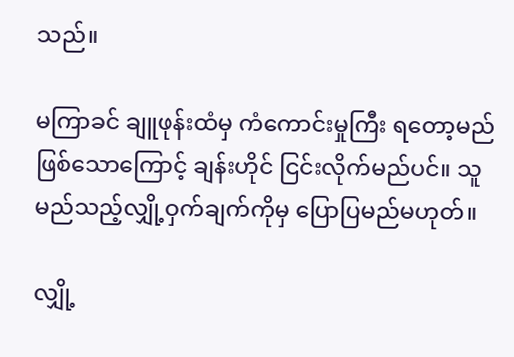သည်။

မကြာခင် ချူဖုန်းထံမှ ကံကောင်းမှုကြီး ရတော့မည်ဖြစ်သောကြောင့် ချန်းဟိုင် ငြင်းလိုက်မည်ပင်။ သူ မည်သည့်လျှို့ဝှက်ချက်ကိုမှ ပြောပြမည်မဟုတ်။

လျှို့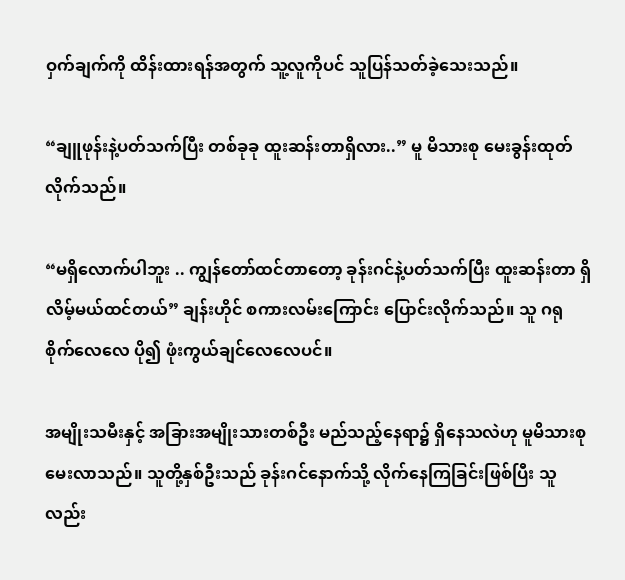ဝှက်ချက်ကို ထိန်းထားရန်အတွက် သူ့လူကိုပင် သူပြန်သတ်ခဲ့သေးသည်။

“ချူဖုန်းနဲ့ပတ်သက်ပြီး တစ်ခုခု ထူးဆန်းတာရှိလား..” မူ မိသားစု မေးခွန်းထုတ်လိုက်သည်။

“မရှိလောက်ပါဘူး .. ကျွန်တော်ထင်တာတော့ ခုန်းဂင်နဲ့ပတ်သက်ပြီး ထူးဆန်းတာ ရှိလိမ့်မယ်ထင်တယ်” ချန်းဟိုင် စကားလမ်းကြောင်း ပြောင်းလိုက်သည်။ သူ ဂရုစိုက်လေလေ ပို၍ ဖုံးကွယ်ချင်လေလေပင်။

အမျိုးသမီးနှင့် အခြားအမျိုးသားတစ်ဦး မည်သည့်နေရာ၌ ရှိနေသလဲဟု မူမိသားစု မေးလာသည်။ သူတို့နှစ်ဦးသည် ခုန်းဂင်နောက်သို့ လိုက်နေကြခြင်းဖြစ်ပြီး သူလည်း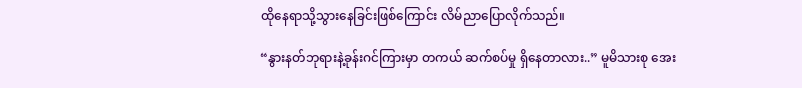ထိုနေရာသို့သွားနေခြင်းဖြစ်ကြောင်း လိမ်ညာပြောလိုက်သည်။

“နွားနတ်ဘုရားနဲ့ခုန်းဂင်ကြားမှာ တကယ် ဆက်စပ်မှု ရှိနေတာလား..” မူမိသားစု အေး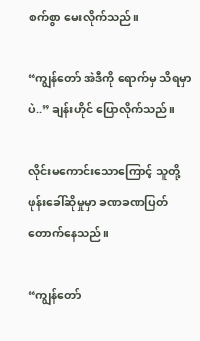စက်စွာ မေးလိုက်သည်။

“ကျွန်တော် အဲဒီကို ရောက်မှ သိရမှာပဲ..” ချန်းဟိုင် ပြောလိုက်သည်။

လိုင်းမကောင်းသောကြောင့် သူတို့ဖုန်းခေါ်ဆိုမှုမှာ ခဏခဏပြတ်တောက်နေသည်။

“ကျွန်တော်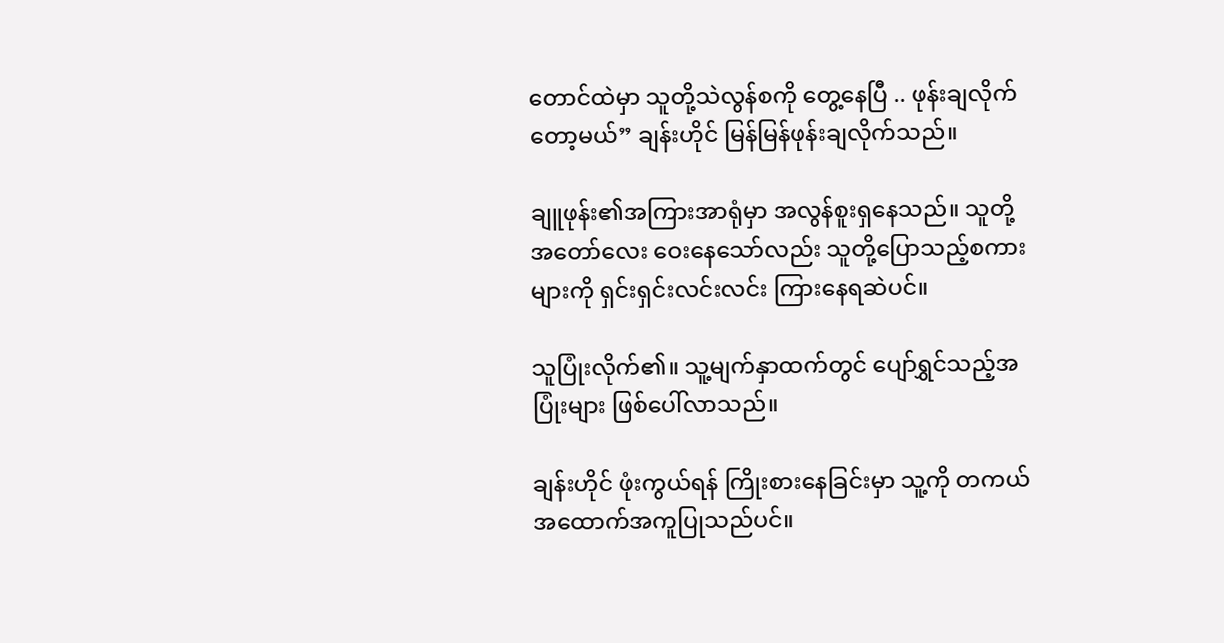တောင်ထဲမှာ သူတို့သဲလွန်စကို တွေ့နေပြီ .. ဖုန်းချလိုက်တော့မယ်” ချန်းဟိုင် မြန်မြန်ဖုန်းချလိုက်သည်။

ချူဖုန်း၏အကြားအာရုံမှာ အလွန်စူးရှနေသည်။ သူတို့အတော်လေး ဝေးနေသော်လည်း သူတို့ပြောသည့်စကားများကို ရှင်းရှင်းလင်းလင်း ကြားနေရဆဲပင်။

သူပြုံးလိုက်၏။ သူ့မျက်နှာထက်တွင် ပျော်ရွှင်သည့်အပြုံးများ ဖြစ်ပေါ်လာသည်။

ချန်းဟိုင် ဖုံးကွယ်ရန် ကြိုးစားနေခြင်းမှာ သူ့ကို တကယ် အထောက်အကူပြုသည်ပင်။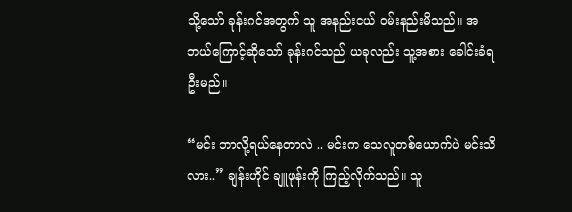သို့သော် ခုန်းဂင်အတွက် သူ အနည်းငယ် ဝမ်းနည်းမိသည်။ အဘယ်ကြောင့်ဆိုသော် ခုန်းဂင်သည် ယခုလည်း သူ့အစား ခေါင်းခံရဦးမည်။

“မင်း ဘာလို့ရယ်နေတာလဲ .. မင်းက သေလူတစ်ယောက်ပဲ မင်းသိလား..” ချန်းဟိုင် ချူဖုန်းကို ကြည့်လိုက်သည်။ သူ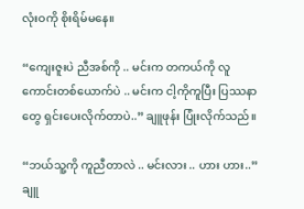လုံးဝကို စိုးရိမ်မနေ။

“ကျေးဇူးပဲ ညီအစ်ကို .. မင်းက တကယ်ကို လူကောင်းတစ်ယောက်ပဲ .. မင်းက ငါ့ကိုကူပြီး ပြဿနာတွေ ရှင်းပေးလိုက်တာပဲ..” ချူဖုန်း ပြုံးလိုက်သည်။

“ဘယ်သူ့ကို ကူညီတာလဲ .. မင်းလား .. ဟား ဟား..” ချူ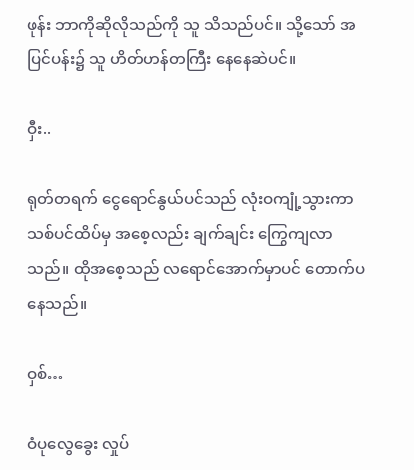ဖုန်း ဘာကိုဆိုလိုသည်ကို သူ သိသည်ပင်။ သို့သော် အပြင်ပန်း၌ သူ ဟိတ်ဟန်တကြီး နေနေဆဲပင်။

ဝှီး..

ရုတ်တရက် ငွေရောင်နွယ်ပင်သည် လုံးဝကျုံ့သွားကာ သစ်ပင်ထိပ်မှ အစေ့လည်း ချက်ချင်း ကြွေကျလာသည်။ ထိုအစေ့သည် လရောင်အောက်မှာပင် တောက်ပနေသည်။

ဝှစ်…

ဝံပုလွေခွေး လှုပ်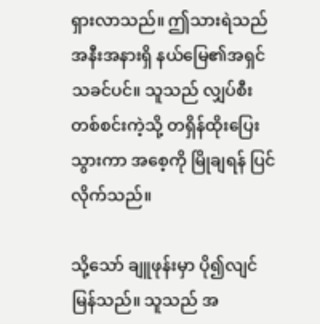ရှားလာသည်။ ဤသားရဲသည် အနီးအနားရှိ နယ်မြေ၏အရှင်သခင်ပင်။ သူသည် လျှပ်စီးတစ်စင်းကဲ့သို့ တရှိန်ထိုးပြေးသွားကာ အစေ့ကို မြိုချရန် ပြင်လိုက်သည်။

သို့သော် ချူဖုန်းမှာ ပို၍လျင်မြန်သည်။ သူသည် အ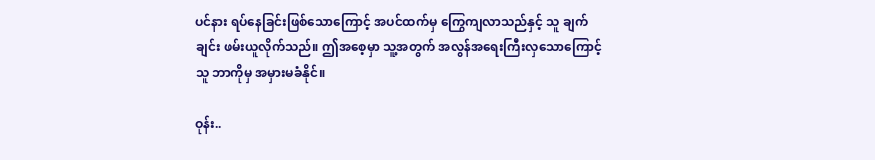ပင်နား ရပ်နေခြင်းဖြစ်သောကြောင့် အပင်ထက်မှ ကြွေကျလာသည်နှင့် သူ ချက်ချင်း ဖမ်းယူလိုက်သည်။ ဤအစေ့မှာ သူ့အတွက် အလွန်အရေးကြီးလှသောကြောင့် သူ ဘာကိုမှ အမှားမခံနိုင်။

ဝုန်း..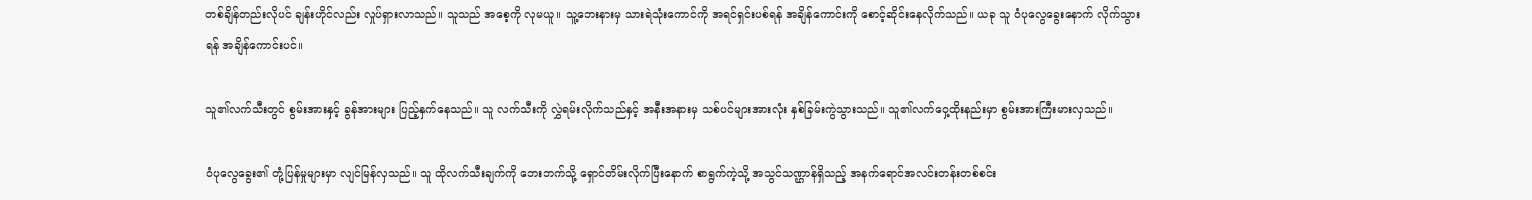တစ်ချိန်တည်းလိုပင် ချန်းဟိုင်လည်း လှုပ်ရှားလာသည်။ သူသည် အစေ့ကို လုမယူ။ သူ့ဘေးနားမှ သားရဲသုံးကောင်ကို အရင်ရှင်းပစ်ရန် အချိန်ကောင်းကို စောင့်ဆိုင်းနေလိုက်သည်။ ယခု သူ ဝံပုလွေခွေးနောက် လိုက်သွားရန် အချိန်ကောင်းပင်။

သူ၏လက်သီးတွင် စွမ်းအားနှင့် ခွန်အားများ ပြည့်နှက်နေသည်။ သူ လက်သီးကို လွှဲရမ်းလိုက်သည်နှင့် အနီးအနားမှ သစ်ပင်များအားလုံး နှစ်ခြမ်းကွဲသွားသည်။ သူ၏လက်ဝှေ့ထိုးနည်းမှာ စွမ်းအားကြီးမားလှသည်။

ဝံပုလွေခွေး၏ တုံ့ပြန်မှုများမှာ လျင်မြန်လှသည်။ သူ ထိုလက်သီးချက်ကို ဘေးဘက်သို့ ရှောင်တိမ်းလိုက်ပြီးနောက် စာရွက်ကဲ့သို့ အသွင်သဏ္ဌာန်ရှိသည့် အနက်ရောင်အလင်းတန်းတစ်စင်း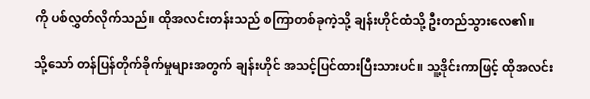ကို ပစ်လွှတ်လိုက်သည်။ ထိုအလင်းတန်းသည် စကြာတစ်ခုကဲ့သို့ ချန်းဟိုင်ထံသို့ ဦးတည်သွားလေ၏။

သို့သော် တန်ပြန်တိုက်ခိုက်မှုများအတွက် ချန်းဟိုင် အသင့်ပြင်ထားပြီးသားပင်။ သူ့ဒိုင်းကာဖြင့် ထိုအလင်း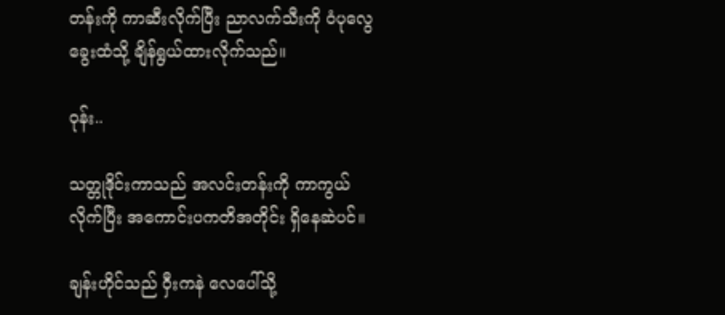တန်းကို ကာဆီးလိုက်ပြီး ညာလက်သီးကို ဝံပုလွေခွေးထံသို့ ချိန်ရွယ်ထားလိုက်သည်။

ဝုန်း..

သတ္တုဒိုင်းကာသည် အလင်းတန်းကို ကာကွယ်လိုက်ပြီး အကောင်းပကတိအတိုင်း ရှိနေဆဲပင်။

ချန်းဟိုင်သည် ဝှီးကနဲ လေပေါ်သို့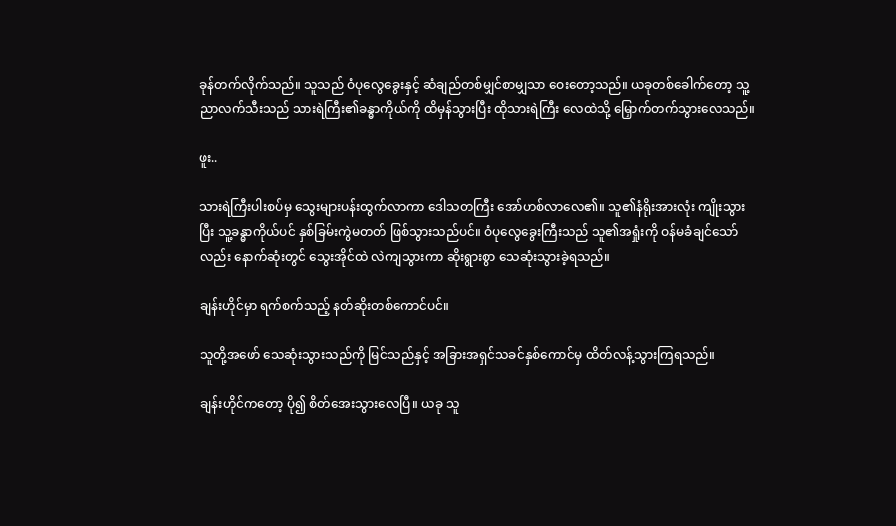ခုန်တက်လိုက်သည်။ သူသည် ဝံပုလွေခွေးနှင့် ဆံချည်တစ်မျှင်စာမျှသာ ဝေးတော့သည်။ ယခုတစ်ခေါက်တော့ သူ့ညာလက်သီးသည် သားရဲကြီး၏ခန္ဓာကိုယ်ကို ထိမှန်သွားပြီး ထိုသားရဲကြီး လေထဲသို့ မြှောက်တက်သွားလေသည်။

ဖူး..

သားရဲကြီးပါးစပ်မှ သွေးများပန်းထွက်လာကာ ‌ဒေါသတကြီး အော်ဟစ်လာလေ၏။ သူ၏နံရိုးအားလုံး ကျိုးသွားပြီး သူ့ခန္ဓာကိုယ်ပင် နှစ်ခြမ်းကွဲမတတ် ဖြစ်သွားသည်ပင်။ ဝံပုလွေခွေးကြီးသည် သူ၏အရှုံးကို ဝန်မခံချင်သော်လည်း နောက်ဆုံးတွင် သွေးအိုင်ထဲ လဲကျသွားကာ ဆိုးရွားစွာ သေဆုံးသွားခဲ့ရသည်။

ချန်းဟိုင်မှာ ရက်စက်သည့် နတ်ဆိုးတစ်ကောင်ပင်။

သူတို့အဖော် သေဆုံးသွားသည်ကို မြင်သည်နှင့် အခြားအရှင်သခင်နှစ်ကောင်မှ ထိတ်လန့်သွားကြရသည်။

ချန်းဟိုင်ကတော့ ပို၍ စိတ်အေးသွားလေပြီ။ ယခု သူ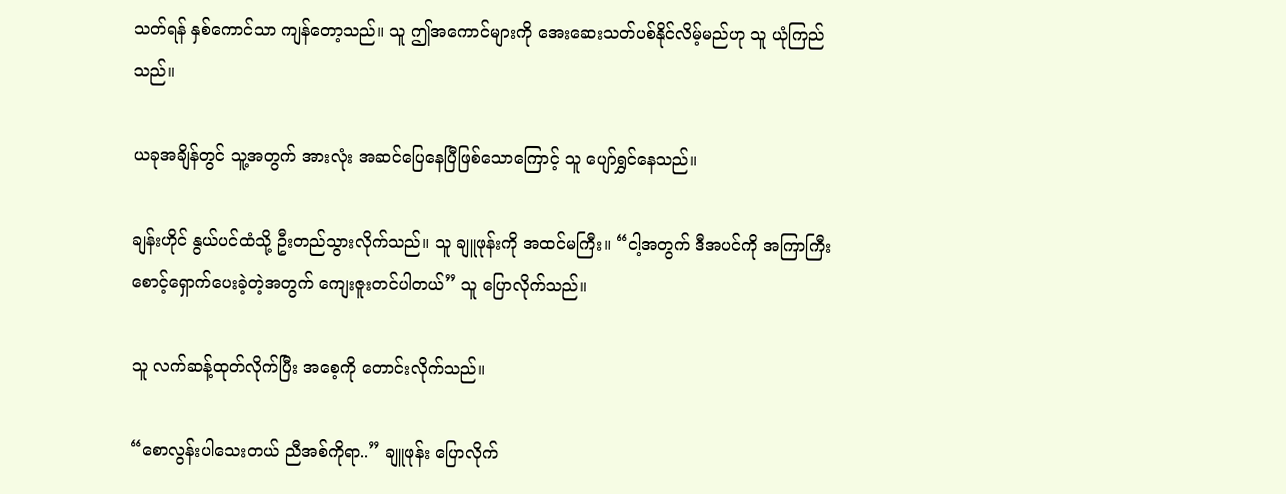သတ်ရန် နှစ်ကောင်သာ ကျန်တော့သည်။ သူ ဤအကောင်များကို အေးဆေးသတ်ပစ်နိုင်လိမ့်မည်ဟု သူ ယုံကြည်သည်။

ယခုအချိန်တွင် သူ့အတွက် အားလုံး အဆင်ပြေနေပြီဖြစ်သောကြောင့် သူ ပျော်ရွှင်နေသည်။

ချန်းဟိုင် နွယ်ပင်ထံသို့ ဦးတည်သွားလိုက်သည်။ သူ ချူဖုန်းကို အထင်မကြီး။ “ငါ့အတွက် ဒီအပင်ကို အကြာကြီး စောင့်ရှောက်ပေးခဲ့တဲ့အတွက် ကျေးဇူးတင်ပါတယ်” သူ ပြောလိုက်သည်။

သူ လက်ဆန့်ထုတ်လိုက်ပြီး အစေ့ကို တောင်းလိုက်သည်။

“စောလွန်းပါသေးတယ် ညီအစ်ကိုရာ..” ချူဖုန်း ပြောလိုက်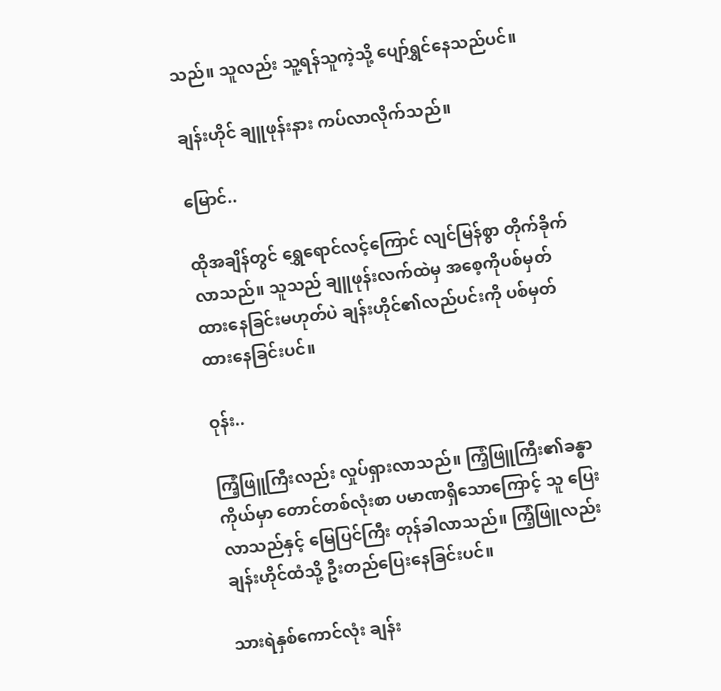သည်။ သူလည်း သူ့ရန်သူကဲ့သို့ ပျော်ရွှင်နေသည်ပင်။

ချန်းဟိုင် ချူဖုန်းနား ကပ်လာလိုက်သည်။

မြောင်..

ထိုအချိန်တွင် ရွှေရောင်လင့်ကြောင် လျင်မြန်စွာ တိုက်ခိုက်လာသည်။ သူသည် ချူဖုန်းလက်ထဲမှ အစေ့ကိုပစ်မှတ်ထားနေခြင်းမဟုတ်ပဲ ချန်းဟိုင်၏လည်ပင်းကို ပစ်မှတ်ထားနေခြင်းပင်။

ဝုန်း..

ကြံ့ဖြူကြီးလည်း လှုပ်ရှားလာသည်။ ကြံ့ဖြူကြီး၏ခန္ဓာကိုယ်မှာ တောင်တစ်လုံးစာ ပမာဏရှိသောကြောင့် သူ ပြေးလာသည်နှင့် မြေပြင်ကြီး တုန်ခါလာသည်။ ကြံ့ဖြူလည်း ချန်းဟိုင်ထံသို့ ဦးတည်ပြေးနေခြင်းပင်။

သားရဲနှစ်ကောင်လုံး ချန်း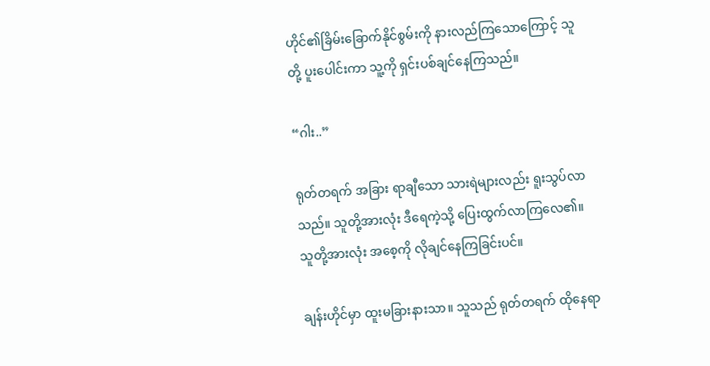ဟိုင်၏ခြိမ်းခြောက်နိုင်စွမ်းကို နားလည်ကြသောကြောင့် သူတို့ ပူးပေါင်းကာ သူ့ကို ရှင်းပစ်ချင်နေကြသည်။

“ဂါး..”

ရုတ်တရက် အခြား ရာချီသော သားရဲများလည်း ရူးသွပ်လာသည်။ သူတို့အားလုံး ဒီရေကဲ့သို့ ပြေးထွက်လာကြလေ၏။ သူတို့အားလုံး အစေ့ကို လိုချင်နေကြခြင်းပင်။

ချန်းဟိုင်မှာ ထူးမခြားနားသာ။ သူသည် ရုတ်တရက် ထိုနေရာ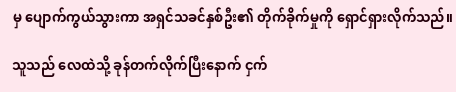မှ ပျောက်ကွယ်သွားကာ အရှင်သခင်နှစ်ဦး၏ တိုက်ခိုက်မှုကို ရှောင်ရှားလိုက်သည်။

သူသည် လေထဲသို့ ခုန်တက်လိုက်ပြီးနောက် ငှက်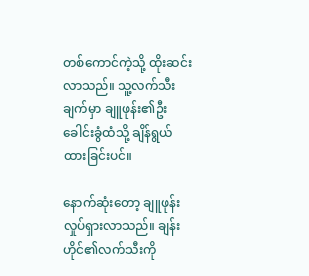တစ်ကောင်ကဲ့သို့ ထိုးဆင်းလာသည်။ သူ့လက်သီးချက်မှာ ချူဖုန်း၏ဦးခေါင်းခွံထံသို့ ချိန်ရွယ်ထားခြင်းပင်။

နောက်ဆုံးတော့ ချူဖုန်း လှုပ်ရှားလာသည်။ ချန်းဟိုင်၏လက်သီးကို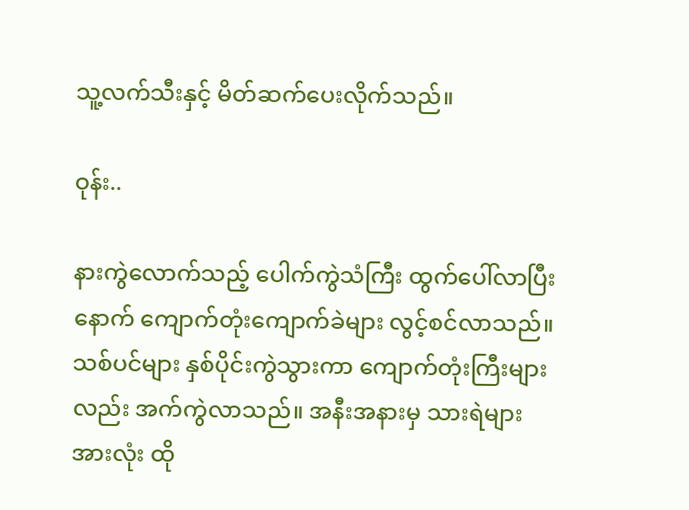သူ့လက်သီးနှင့် မိတ်ဆက်ပေးလိုက်သည်။

ဝုန်း..

နားကွဲလောက်သည့် ပေါက်ကွဲသံကြီး ထွက်ပေါ်လာပြီးနောက် ကျောက်တုံးကျောက်ခဲများ လွင့်စင်လာသည်။ သစ်ပင်များ နှစ်ပိုင်းကွဲသွားကာ ကျောက်တုံးကြီးများလည်း အက်ကွဲလာသည်။ အနီးအနားမှ သားရဲများအားလုံး ထို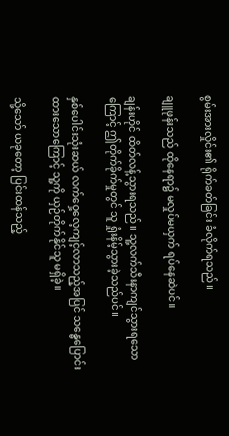စွမ်းအားလှိုင်း၏ ရိုက်ခတ်ခြင်း ခံလိုက်ရသည်။

ချူဖုန်းသည် ထိုနေရာ၌ မလှုပ်မယှက် ရပ်နေဆဲပင်။

ချန်းဟိုင် ထိတ်လန့်သွားရသည်။ သူ့လက်သီးနာကျင်သွားရသောကြောင့် ဤတိုက်ခိုက်မှုတွင် သူ ရှုံးနိမ့်သွားခဲ့သည်ပင်။

နှစ်ပေါင်းသုံးဆယ် လက်ဝှေ့လေ့ကျင့်လာသည့်အပြင် သန္ဓေပြောင်းထားသောကြောင့် သူ့ကို ယှဉ်တိုက်နိုင်သူ မရှိခဲ့။

သို့သော် ယခုတော့ ပြင်းထန်သည့်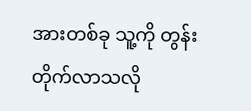အားတစ်ခု သူ့ကို တွန်းတိုက်လာသလို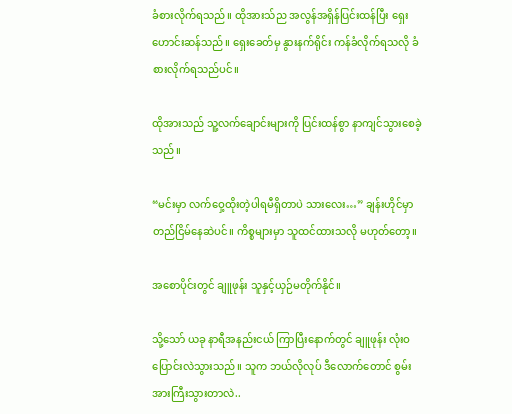ခံစားလိုက်ရသည်။ ထိုအားသ်ည အလွန်အရှိန်ပြင်းထန်ပြီး ရှေးဟောင်းဆန်သည်။ ရှေးခေတ်မှ နွားနက်ရိုင်း ကန်ခံလိုက်ရသလို ခံစားလိုက်ရသည်ပင်။

ထိုအားသည် သူ့လက်ချောင်းများကို ပြင်းထန်စွာ နာကျင်သွားစေခဲ့သည်။

“မင်းမှာ လက်ဝှေ့ထိုးတဲ့ပါရမီရှိတာပဲ သားလေး…” ချန်းဟိုင်မှာ တည်ငြိမ်နေဆဲပင်။ ကိစ္စများမှာ သူထင်ထားသလို မဟုတ်တော့။

အစောပိုင်းတွင် ချူဖုန်း သူနှင့်ယှဉ်မတိုက်နိုင်။

သို့သော် ယခု နာရီအနည်းငယ် ကြာပြီးနောက်တွင် ချူဖုန်း လုံးဝပြောင်းလဲသွားသည်။ သူက ဘယ်လိုလုပ် ဒီလောက်တောင် စွမ်းအားကြီးသွားတာလဲ..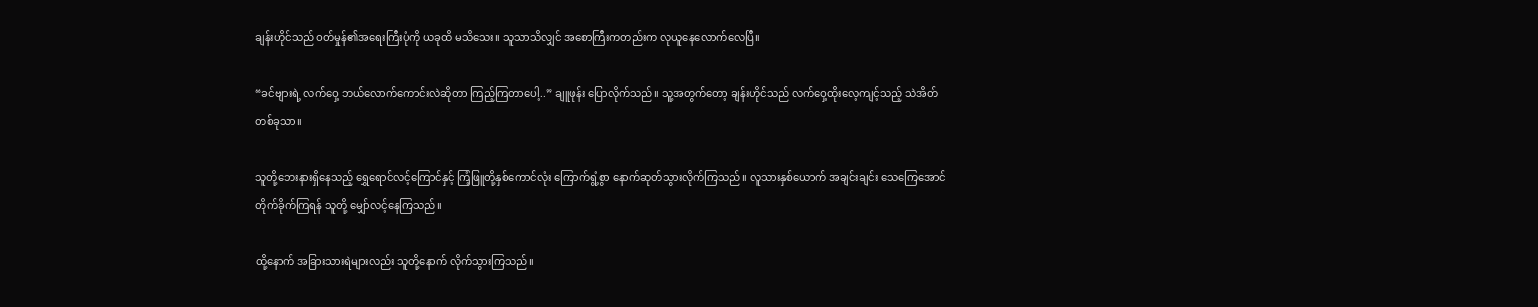ချန်းဟိုင်သည် ဝတ်မှုန်၏အရေးကြီးပုံကို ယခုထိ မသိသေး။ သူသာသိလျှင် အစောကြီးကတည်းက လုယူနေလောက်လေပြီ။

“ခင်ဗျားရဲ့ လက်ဝှေ့ ဘယ်လောက်ကောင်းလဲဆိုတာ ကြည့်ကြတာပေါ့..” ချူဖုန်း ပြောလိုက်သည်။ သူ့အတွက်တော့ ချန်းဟိုင်သည် လက်ဝှေ့ထိုးလေ့ကျင့်သည့် သဲအိတ်တစ်ခုသာ။

သူတို့ဘေးနားရှိနေသည့် ရွှေရောင်လင့်ကြောင်နှင့် ကြံ့ဖြူတို့နှစ်ကောင်လုံး ကြောက်ရွံ့စွာ နောက်ဆုတ်သွားလိုက်ကြသည်။ လူသားနှစ်ယောက် အချင်းချင်း သေကြေအောင် တိုက်ခိုက်ကြရန် သူတို့ မျှော်လင့်နေကြသည်။

ထို့နောက် အခြားသားရဲများလည်း သူတို့နောက် လိုက်သွားကြသည်။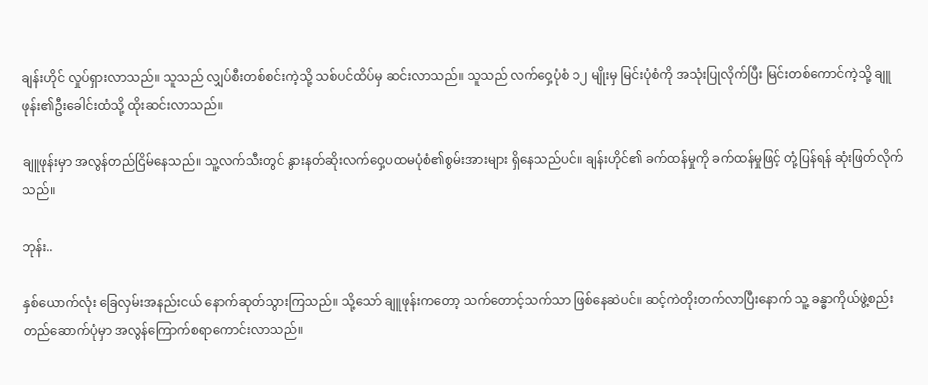ချန်းဟိုင် လှုပ်ရှားလာသည်။ သူသည် လျှပ်စီးတစ်စင်းကဲ့သို့ သစ်ပင်ထိပ်မှ ဆင်းလာသည်။ သူသည် လက်ဝှေ့ပုံစံ ၁၂ မျိုးမှ မြင်းပုံစံကို အသုံးပြုလိုက်ပြီး မြင်းတစ်ကောင်ကဲ့သို့ ချူဖုန်း၏ဦးခေါင်းထံသို့ ထိုးဆင်းလာသည်။

ချူဖုန်းမှာ အလွန်တည်ငြိမ်နေသည်။ သူ့လက်သီးတွင် နွားနတ်ဆိုးလက်ဝှေ့ပထမပုံစံ၏စွမ်းအားများ ရှိနေသည်ပင်။ ချန်းဟိုင်၏ ခက်ထန်မှုကို ခက်ထန်မှုဖြင့် တုံ့ပြန်ရန် ဆုံးဖြတ်လိုက်သည်။

ဘုန်း..

နှစ်ယောက်လုံး ခြေလှမ်းအနည်းငယ် နောက်ဆုတ်သွားကြသည်။ သို့သော် ချူဖုန်းကတော့ သက်တောင့်သက်သာ ဖြစ်နေဆဲပင်။ ဆင့်ကဲတိုးတက်လာပြီးနောက် သူ့ ခန္ဓာကိုယ်ဖွဲ့စည်းတည်ဆောက်ပုံမှာ အလွန်ကြောက်စရာကောင်းလာသည်။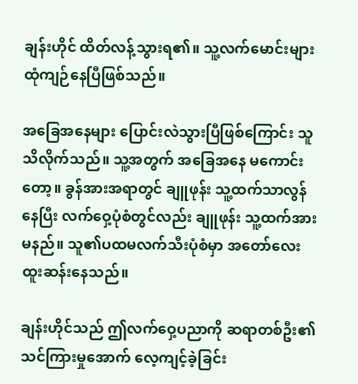ချန်းဟိုင် ထိတ်လန့်သွားရ၏။ သူ့လက်မောင်းများ ထုံကျဉ်နေပြီဖြစ်သည်။

အခြေအနေများ ပြောင်းလဲသွားပြီဖြစ်ကြောင်း သူသိလိုက်သည်။ သူ့အတွက် အခြေအနေ မကောင်းတော့။ ခွန်အားအရာတွင် ချူဖုန်း သူ့ထက်သာလွန်နေပြီး လက်ဝှေ့ပုံစံတွင်လည်း ချူဖုန်း သူ့ထက်အားမနည်။ သူ၏ပထမလက်သီးပုံစံမှာ အတော်လေး ထူးဆန်းနေသည်။

ချန်းဟိုင်သည် ဤလက်ဝှေ့ပညာကို ဆရာတစ်ဦး၏ သင်ကြားမှုအောက် လေ့ကျင့်ခဲ့ခြင်း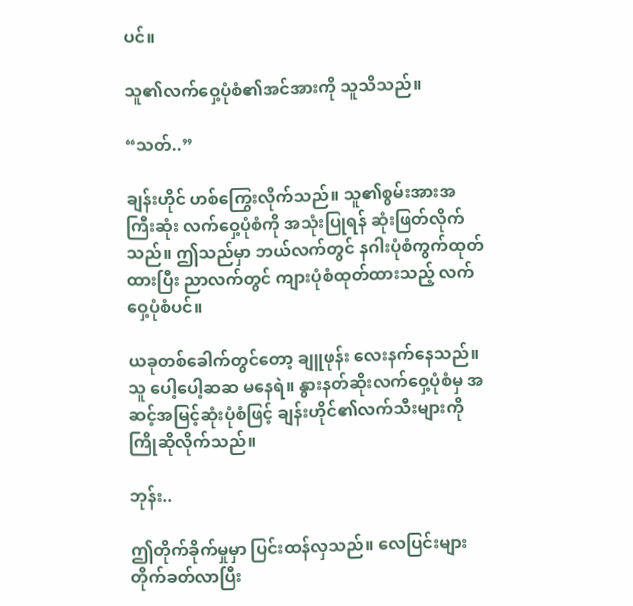ပင်။

သူ၏လက်ဝှေ့ပုံစံ၏အင်အားကို သူသိသည်။

“သတ်..”

ချန်းဟိုင် ဟစ်ကြွေးလိုက်သည်။ သူ၏စွမ်းအားအကြီးဆုံး လက်ဝှေ့ပုံစံကို အသုံးပြုရန် ဆုံးဖြတ်လိုက်သည်။ ဤသည်မှာ ဘယ်လက်တွင် နဂါးပုံစံကွက်ထုတ်ထားပြီး ညာလက်တွင် ကျားပုံစံထုတ်ထားသည့် လက်ဝှေ့ပုံစံပင်။

ယခုတစ်ခေါက်တွင်တော့ ချူဖုန်း လေးနက်နေသည်။ သူ ပေါ့ပေါ့ဆဆ မနေရဲ။ နွားနတ်ဆိုးလက်ဝှေ့ပုံစံမှ အဆင့်အမြင့်ဆုံးပုံစံဖြင့် ချန်းဟိုင်၏လက်သီးများကို ကြိုဆိုလိုက်သည်။

ဘုန်း..

ဤတိုက်ခိုက်မှုမှာ ပြင်းထန်လှသည်။ လေပြင်းများ တိုက်ခတ်လာပြီး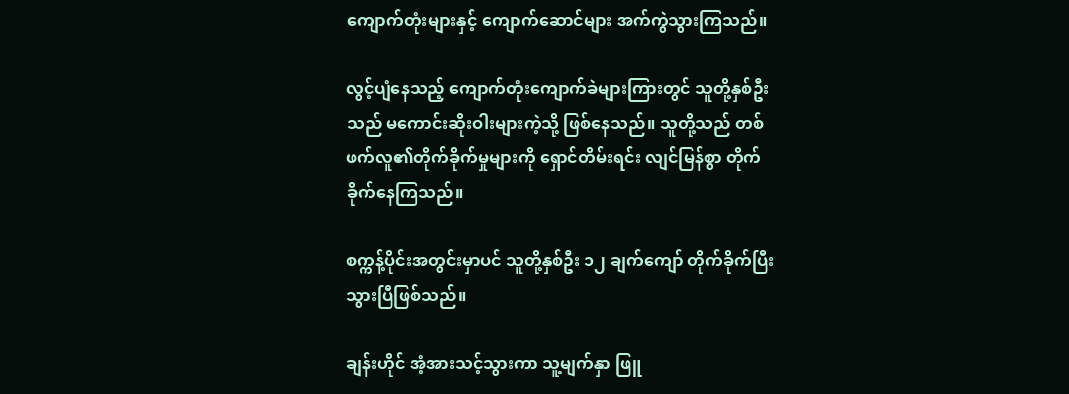ကျောက်တုံးများနှင့် ကျောက်ဆောင်များ အက်ကွဲသွားကြသည်။

လွင့်ပျံနေသည့် ကျောက်တုံးကျောက်ခဲများကြားတွင် သူတို့နှစ်ဦးသည် မကောင်းဆိုးဝါးများကဲ့သို့ ဖြစ်နေသည်။ သူတို့သည် တစ်ဖက်လူ၏တိုက်ခိုက်မှုများကို ရှောင်တိမ်းရင်း လျင်မြန်စွာ တိုက်ခိုက်နေကြသည်။

စက္ကန့်ပိုင်းအတွင်းမှာပင် သူတို့နှစ်ဦး ၁၂ ချက်ကျော် တိုက်ခိုက်ပြီးသွားပြီဖြစ်သည်။

ချန်းဟိုင် အံ့အားသင့်သွားကာ သူ့မျက်နှာ ဖြူ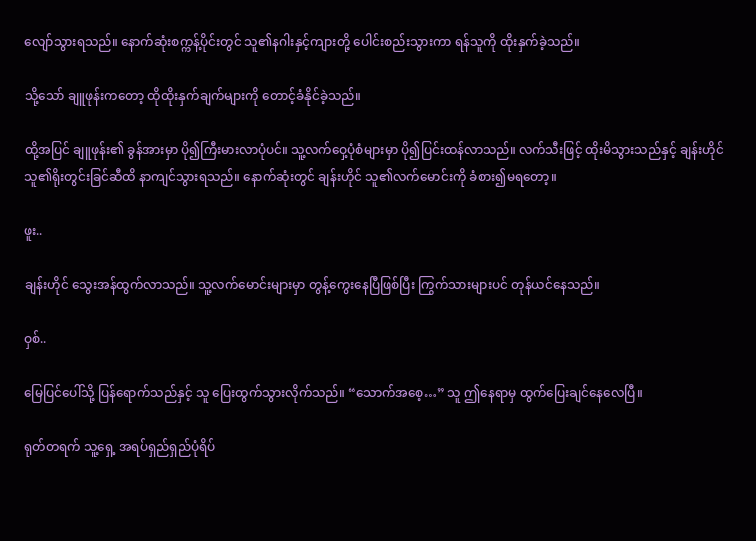လျော်သွားရသည်။ နောက်ဆုံးစက္ကန့်ပိုင်းတွင် သူ၏နဂါးနှင့်ကျားတို့ ပေါင်းစည်းသွားကာ ရန်သူကို ထိုးနှက်ခဲ့သည်။

သို့သော် ချူဖုန်းကတော့ ထိုထိုးနှက်ချက်များကို တောင့်ခံနိုင်ခဲ့သည်။

ထို့အပြင် ချူဖုန်း၏ ခွန်အားမှာ ပို၍ကြီးမားလာပုံပင်။ သူ့လက်ဝှေ့ပုံစံများမှာ ပို၍ပြင်းထန်လာသည်။ လက်သီးဖြင့် ထိုးမိသွားသည်နှင့် ချန်းဟိုင် သူ၏ရိုးတွင်းခြင်ဆီထိ နာကျင်သွားရသည်။ နောက်ဆုံးတွင် ချန်းဟိုင် သူ၏လက်မောင်းကို ခံစား၍မရတော့။

ဖူး..

ချန်းဟိုင် သွေးအန်ထွက်လာသည်။ သူ့လက်မောင်းများမှာ တွန့်ကွေးနေပြီဖြစ်ပြီး ကြွက်သားများပင် တုန်ယင်နေသည်။

ဝှစ်..

မြေပြင်ပေါ်သို့ ပြန်ရောက်သည်နှင့် သူ ပြေးထွက်သွားလိုက်သည်။ “သောက်အစေ့…” သူ ဤနေရာမှ ထွက်ပြေးချင်နေလေပြီ။

ရုတ်တရက် သူ့ရှေ့ အရပ်ရှည်ရှည်ပုံရိပ်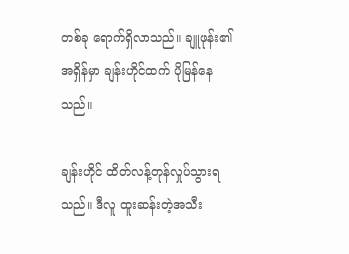တစ်ခု ရောက်ရှိလာသည်။ ချူဖုန်း၏အရှိန်မှာ ချန်းဟိုင်ထက် ပိုမြန်နေသည်။

ချန်းဟိုင် ထိတ်လန့်တုန်လှုပ်သွားရသည်။ ဒီလူ ထူးဆန်းတဲ့အသီး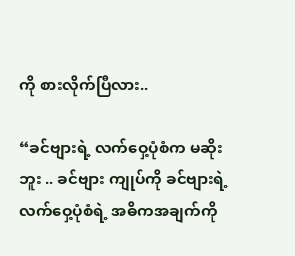ကို စားလိုက်ပြီလား..

“ခင်ဗျားရဲ့ လက်ဝှေ့ပုံစံက မဆိုးဘူး .. ခင်ဗျား ကျုပ်ကို ခင်ဗျားရဲ့ လက်ဝှေ့ပုံစံရဲ့ အဓိကအချက်ကို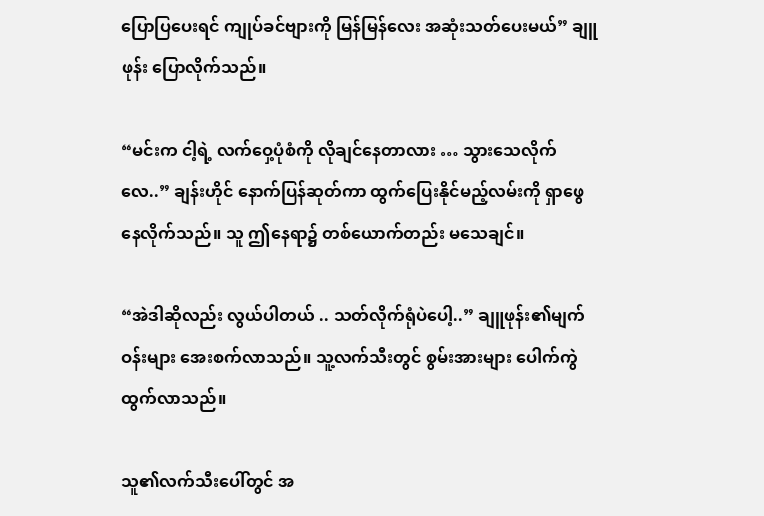ပြောပြပေးရင် ကျုပ်ခင်ဗျားကို မြန်မြန်လေး အဆုံးသတ်ပေးမယ်” ချူဖုန်း ပြောလိုက်သည်။

“မင်းက ငါ့ရဲ့ လက်ဝှေ့ပုံစံကို လိုချင်နေတာလား … သွားသေလိုက်လေ..” ချန်းဟိုင် နောက်ပြန်ဆုတ်ကာ ထွက်ပြေးနိုင်မည့်လမ်းကို ရှာဖွေနေလိုက်သည်။ သူ ဤနေရာ၌ တစ်ယောက်တည်း မသေချင်။

“အဲဒါဆိုလည်း လွယ်ပါတယ် .. သတ်လိုက်ရုံပဲပေါ့..” ချူဖုန်း၏မျက်ဝန်းများ အေးစက်လာသည်။ သူ့လက်သီးတွင် စွမ်းအားများ ပေါက်ကွဲထွက်လာသည်။

သူ၏လက်သီးပေါ်တွင် အ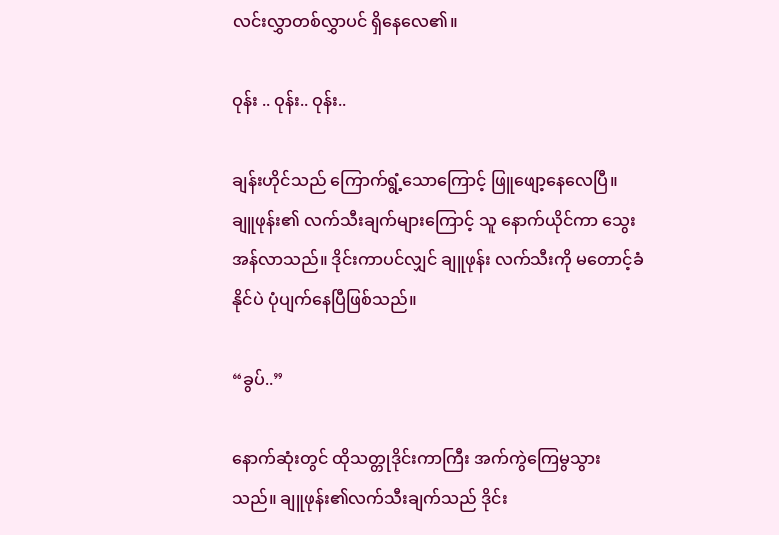လင်းလွှာတစ်လွှာပင် ရှိနေလေ၏။

ဝုန်း .. ဝုန်း.. ဝုန်း..

ချန်းဟိုင်သည် ကြောက်ရွံ့သောကြောင့် ဖြူဖျော့နေလေပြီ။ ချူဖုန်း၏ လက်သီးချက်များကြောင့် သူ နောက်ယိုင်ကာ သွေးအန်လာသည်။ ဒိုင်းကာပင်လျှင် ချူဖုန်း လက်သီးကို မတောင့်ခံနိုင်ပဲ ပုံပျက်နေပြီဖြစ်သည်။

“ခွပ်..”

နောက်ဆုံးတွင် ထိုသတ္တုဒိုင်းကာကြီး အက်ကွဲကြေမွသွားသည်။ ချူဖုန်း၏လက်သီးချက်သည် ဒိုင်း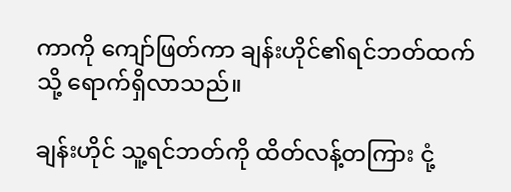ကာကို ကျော်ဖြတ်ကာ ချန်းဟိုင်၏ရင်ဘတ်ထက်သို့ ရောက်ရှိလာသည်။

ချန်းဟိုင် သူ့ရင်ဘတ်ကို ထိတ်လန့်တကြား ငုံ့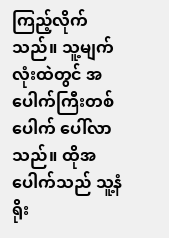ကြည့်လိုက်သည်။ သူ့မျက်လုံးထဲတွင် အပေါက်ကြီးတစ်ပေါက် ပေါ်လာသည်။ ထိုအပေါက်သည် သူ့နံရိုး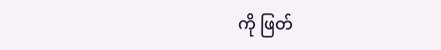ကို ဖြတ်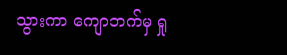သွားကာ ကျောဘက်မှ ရှု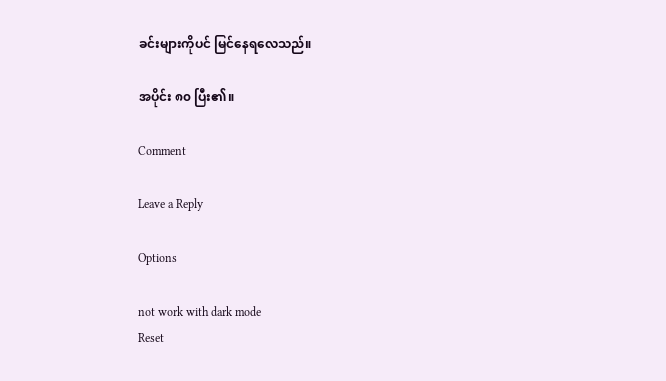ခင်းများကိုပင် မြင်နေရလေသည်။

အပိုင်း ၈၀ ပြီး၏။

Comment

Leave a Reply

Options

not work with dark mode
Reset